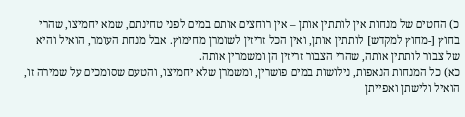כ) החטים של מנחות אין לותתין אותן – אין רוחצים אותם במים לפני טחינתם, שמא יחמיצו, שהרי בחוץ [-מחוץ למקדש] לותתין אותן, ואין הכל זריזין לשומרן מחימוץ. אבל מנחת העומר, הואיל והיא של צבור לותתין אותה, שהרי הצבור זריזין הן ומשמרין אותה.
כא) כל המנחות הנאפות, נילושות במים פושרין, ומשמרן שלא יחמיצו, והטעם שסומכים על שמירה זו, הואיל ולישתן ואפייתן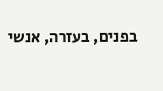בפנים, בעזרה, אנשי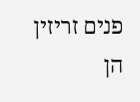פנים זריזין הן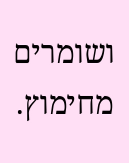ושומרים מחימוץ.